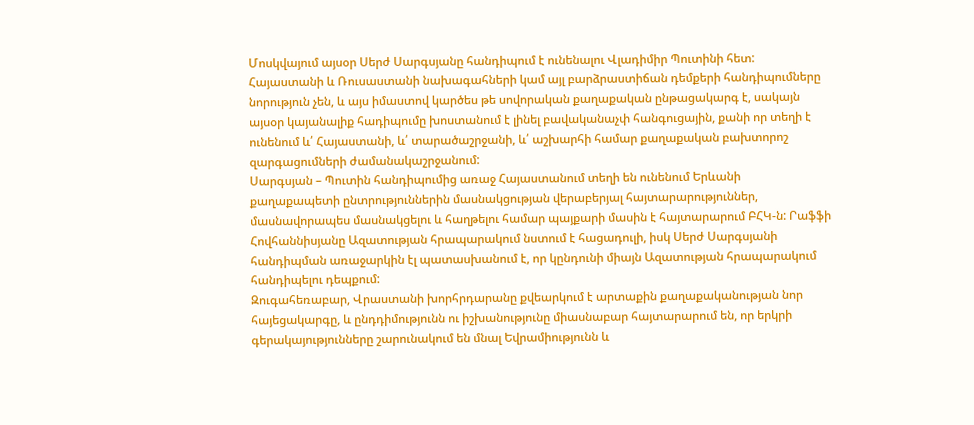Մոսկվայում այսօր Սերժ Սարգսյանը հանդիպում է ունենալու Վլադիմիր Պուտինի հետ: Հայաստանի և Ռուսաստանի նախագահների կամ այլ բարձրաստիճան դեմքերի հանդիպումները նորություն չեն, և այս իմաստով կարծես թե սովորական քաղաքական ընթացակարգ է, սակայն այսօր կայանալիք հադիպումը խոստանում է լինել բավականաչփ հանգուցային, քանի որ տեղի է ունենում և՛ Հայաստանի, և՛ տարածաշրջանի, և՛ աշխարհի համար քաղաքական բախտորոշ զարգացումների ժամանակաշրջանում:
Սարգսյան – Պուտին հանդիպումից առաջ Հայաստանում տեղի են ունենում Երևանի քաղաքապետի ընտրություններին մասնակցության վերաբերյալ հայտարարություններ, մասնավորապես մասնակցելու և հաղթելու համար պայքարի մասին է հայտարարում ԲՀԿ-ն: Րաֆֆի Հովհաննիսյանը Ազատության հրապարակում նստում է հացադուլի, իսկ Սերժ Սարգսյանի հանդիպման առաջարկին էլ պատասխանում է, որ կընդունի միայն Ազատության հրապարակում հանդիպելու դեպքում:
Զուգահեռաբար, Վրաստանի խորհրդարանը քվեարկում է արտաքին քաղաքականության նոր հայեցակարգը, և ընդդիմությունն ու իշխանությունը միասնաբար հայտարարում են, որ երկրի գերակայությունները շարունակում են մնալ Եվրամիությունն և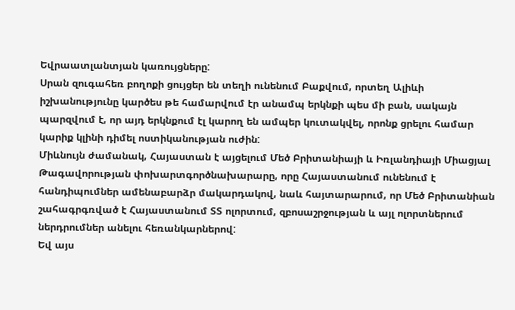Եվրաատլանտյան կառույցները:
Սրան զուգահեռ բողոքի ցույցեր են տեղի ունենում Բաքվում, որտեղ Ալիևի իշխանությունը կարծես թե համարվում էր անամպ երկնքի պես մի բան, սակայն պարզվում է, որ այդ երկնքում էլ կարող են ամպեր կուտակվել, որոնք ցրելու համար կարիք կլինի դիմել ոստիկանության ուժին:
Միևնույն ժամանակ, Հայաստան է այցելում Մեծ Բրիտանիայի և Իռլանդիայի Միացյալ Թագավորության փոխարտգործնախարարը, որը Հայաստանում ունենում է հանդիպումներ ամենաբարձր մակարդակով, նաև հայտարարում, որ Մեծ Բրիտանիան շահագրգռված է Հայաստանում ՏՏ ոլորտում, զբոսաշրջության և այլ ոլորտներում ներդրումներ անելու հեռանկարներով:
Եվ այս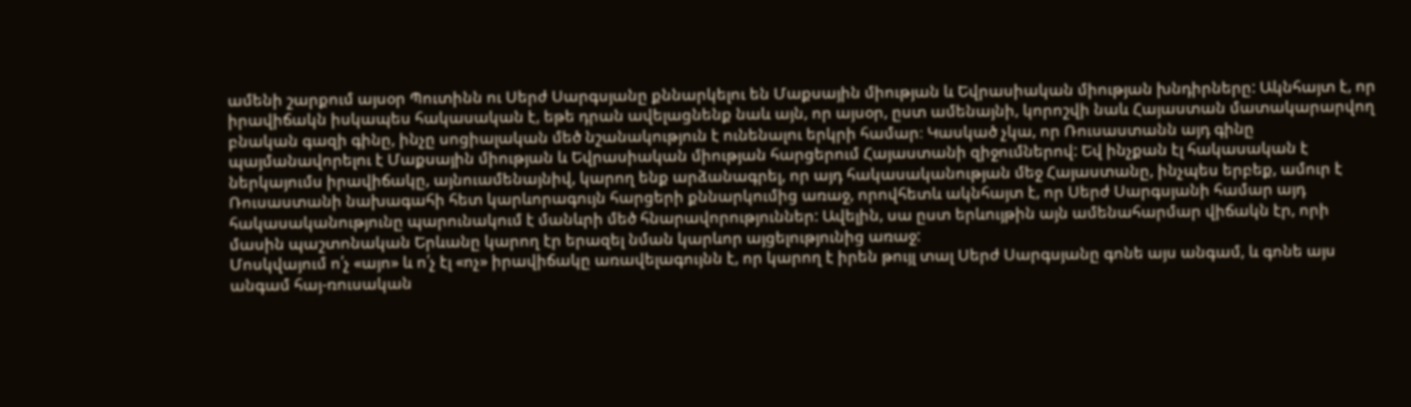ամենի շարքում այսօր Պուտինն ու Սերժ Սարգսյանը քննարկելու են Մաքսային միության և Եվրասիական միության խնդիրները: Ակնհայտ է, որ իրավիճակն իսկապես հակասական է, եթե դրան ավելացնենք նաև այն, որ այսօր, ըստ ամենայնի, կորոշվի նաև Հայաստան մատակարարվող բնական գազի գինը, ինչը սոցիալական մեծ նշանակություն է ունենալու երկրի համար։ Կասկած չկա, որ Ռուսաստանն այդ գինը պայմանավորելու է Մաքսային միության և Եվրասիական միության հարցերում Հայաստանի զիջումներով: Եվ ինչքան էլ հակասական է ներկայումս իրավիճակը, այնուամենայնիվ, կարող ենք արձանագրել, որ այդ հակասականության մեջ Հայաստանը, ինչպես երբեք, ամուր է Ռուսաստանի նախագահի հետ կարևորագույն հարցերի քննարկումից առաջ, որովհետև ակնհայտ է, որ Սերժ Սարգսյանի համար այդ հակասականությունը պարունակում է մանևրի մեծ հնարավորություններ: Ավելին, սա ըստ երևույթին այն ամենահարմար վիճակն էր, որի մասին պաշտոնական Երևանը կարող էր երազել նման կարևոր այցելությունից առաջ:
Մոսկվայում ո՛չ «այո» և ո՛չ էլ «ոչ» իրավիճակը առավելագույնն է, որ կարող է իրեն թույլ տալ Սերժ Սարգսյանը գոնե այս անգամ, և գոնե այս անգամ հայ-ռուսական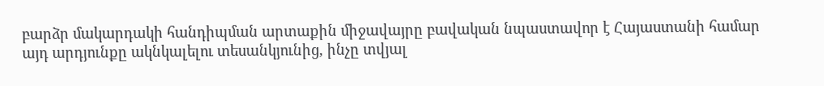բարձր մակարդակի հանդիպման արտաքին միջավայրը բավական նպաստավոր է Հայաստանի համար այդ արդյունքը ակնկալելու տեսանկյունից, ինչը տվյալ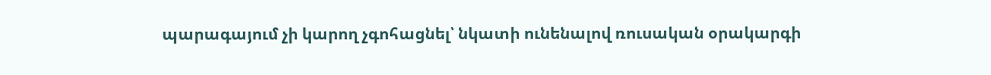պարագայում չի կարող չգոհացնել՝ նկատի ունենալով ռուսական օրակարգի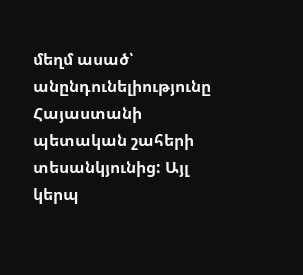մեղմ ասած՝ անընդունելիությունը Հայաստանի պետական շահերի տեսանկյունից: Այլ կերպ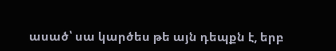ասած՝ սա կարծես թե այն դեպքն է, երբ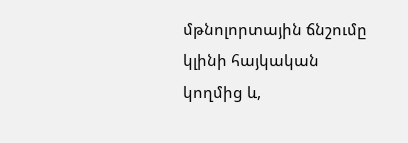մթնոլորտային ճնշումը կլինի հայկական կողմից և,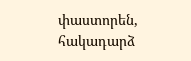փաստորեն, հակադարձ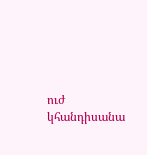ուժ կհանդիսանա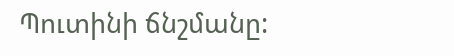Պուտինի ճնշմանը: